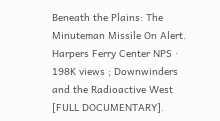Beneath the Plains: The Minuteman Missile On Alert. Harpers Ferry Center NPS · 198K views ; Downwinders and the Radioactive West [FULL DOCUMENTARY].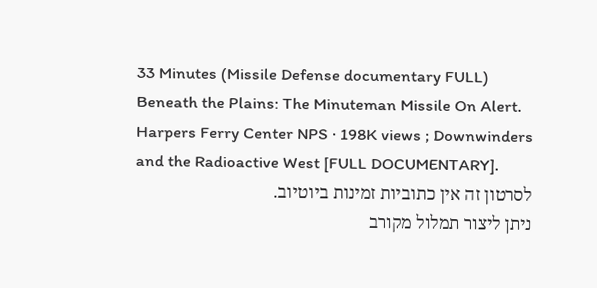33 Minutes (Missile Defense documentary FULL)
Beneath the Plains: The Minuteman Missile On Alert. Harpers Ferry Center NPS · 198K views ; Downwinders and the Radioactive West [FULL DOCUMENTARY].
לסרטון זה אין כתוביות זמינות ביוטיוב.
ניתן ליצור תמלול מקורב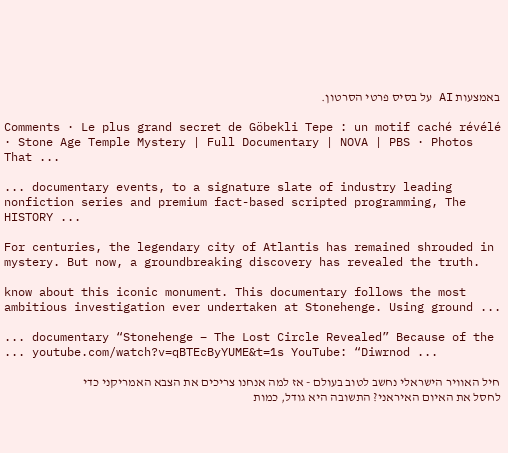באמצעות AI על בסיס פרטי הסרטון.

Comments · Le plus grand secret de Göbekli Tepe : un motif caché révélé · Stone Age Temple Mystery | Full Documentary | NOVA | PBS · Photos That ...

... documentary events, to a signature slate of industry leading nonfiction series and premium fact-based scripted programming, The HISTORY ...

For centuries, the legendary city of Atlantis has remained shrouded in mystery. But now, a groundbreaking discovery has revealed the truth.

know about this iconic monument. This documentary follows the most ambitious investigation ever undertaken at Stonehenge. Using ground ...

... documentary “Stonehenge – The Lost Circle Revealed” Because of the ... youtube.com/watch?v=qBTEcByYUME&t=1s YouTube: “Diwrnod ...

חיל האוויר הישראלי נחשב לטוב בעולם - אז למה אנחנו צריכים את הצבא האמריקני כדי לחסל את האיום האיראני? התשובה היא גודל, כמות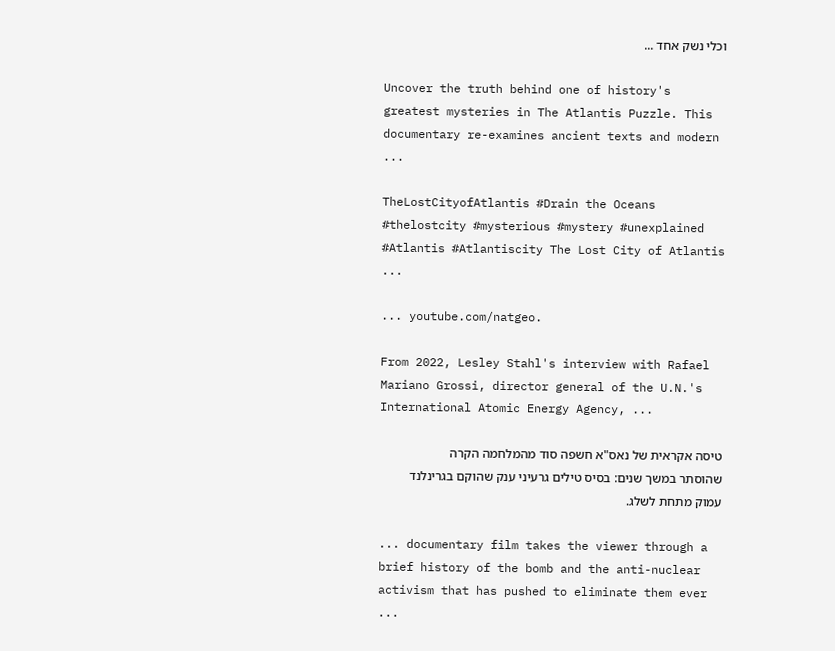וכלי נשק אחד ...

Uncover the truth behind one of history's greatest mysteries in The Atlantis Puzzle. This documentary re-examines ancient texts and modern ...

TheLostCityofAtlantis #Drain the Oceans #thelostcity #mysterious #mystery #unexplained #Atlantis #Atlantiscity The Lost City of Atlantis ...

... youtube.com/natgeo.

From 2022, Lesley Stahl's interview with Rafael Mariano Grossi, director general of the U.N.'s International Atomic Energy Agency, ...

טיסה אקראית של נאס"א חשפה סוד מהמלחמה הקרה שהוסתר במשך שנים: בסיס טילים גרעיני ענק שהוקם בגרינלנד עמוק מתחת לשלג.

... documentary film takes the viewer through a brief history of the bomb and the anti-nuclear activism that has pushed to eliminate them ever ...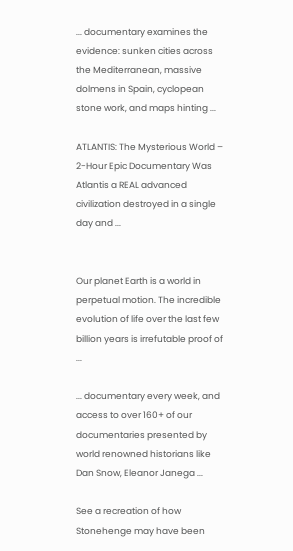... documentary examines the evidence: sunken cities across the Mediterranean, massive dolmens in Spain, cyclopean stone work, and maps hinting ...

ATLANTIS: The Mysterious World – 2-Hour Epic Documentary Was Atlantis a REAL advanced civilization destroyed in a single day and ...


Our planet Earth is a world in perpetual motion. The incredible evolution of life over the last few billion years is irrefutable proof of ...

... documentary every week, and access to over 160+ of our documentaries presented by world renowned historians like Dan Snow, Eleanor Janega ...

See a recreation of how Stonehenge may have been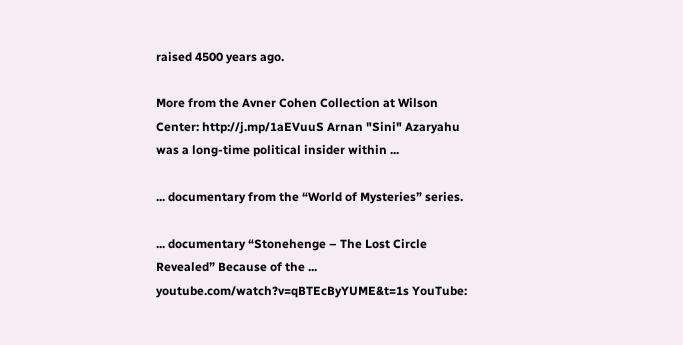raised 4500 years ago.

More from the Avner Cohen Collection at Wilson Center: http://j.mp/1aEVuuS Arnan "Sini" Azaryahu was a long-time political insider within ...

... documentary from the “World of Mysteries” series.

... documentary “Stonehenge – The Lost Circle Revealed” Because of the ... youtube.com/watch?v=qBTEcByYUME&t=1s YouTube: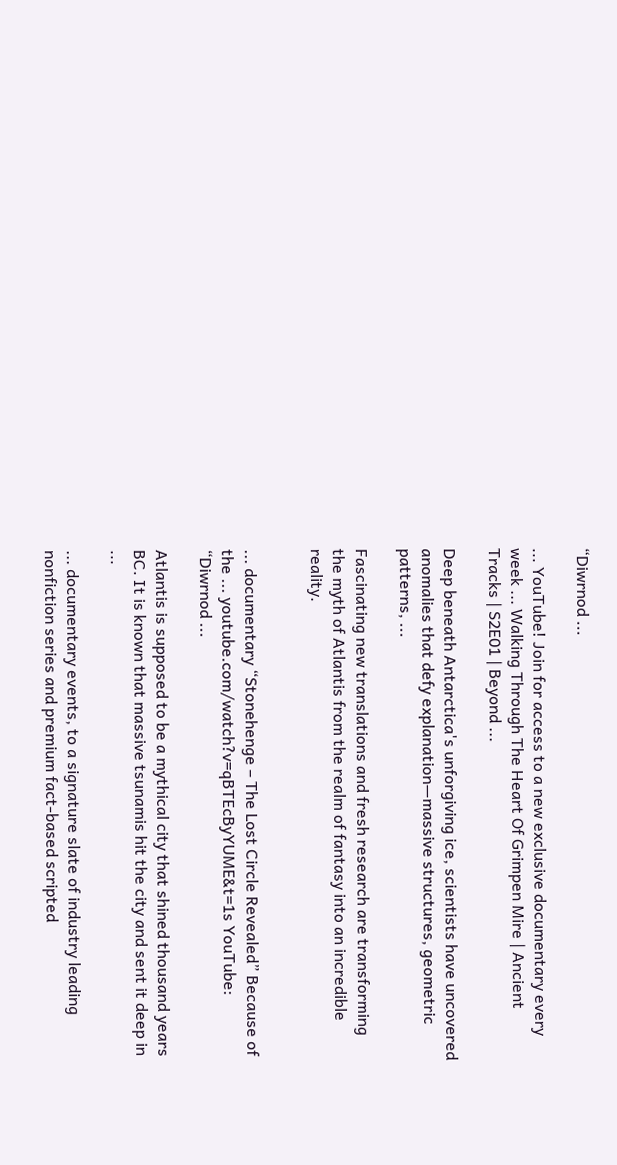“Diwrnod ...

... YouTube! Join for access to a new exclusive documentary every week ... Walking Through The Heart Of Grimpen Mire | Ancient Tracks | S2E01 | Beyond ...

Deep beneath Antarctica's unforgiving ice, scientists have uncovered anomalies that defy explanation—massive structures, geometric patterns, ...

Fascinating new translations and fresh research are transforming the myth of Atlantis from the realm of fantasy into an incredible reality.


... documentary “Stonehenge – The Lost Circle Revealed” Because of the ... youtube.com/watch?v=qBTEcByYUME&t=1s YouTube: “Diwrnod ...

Atlantis is supposed to be a mythical city that shined thousand years BC. It is known that massive tsunamis hit the city and sent it deep in ...

... documentary events, to a signature slate of industry leading nonfiction series and premium fact-based scripted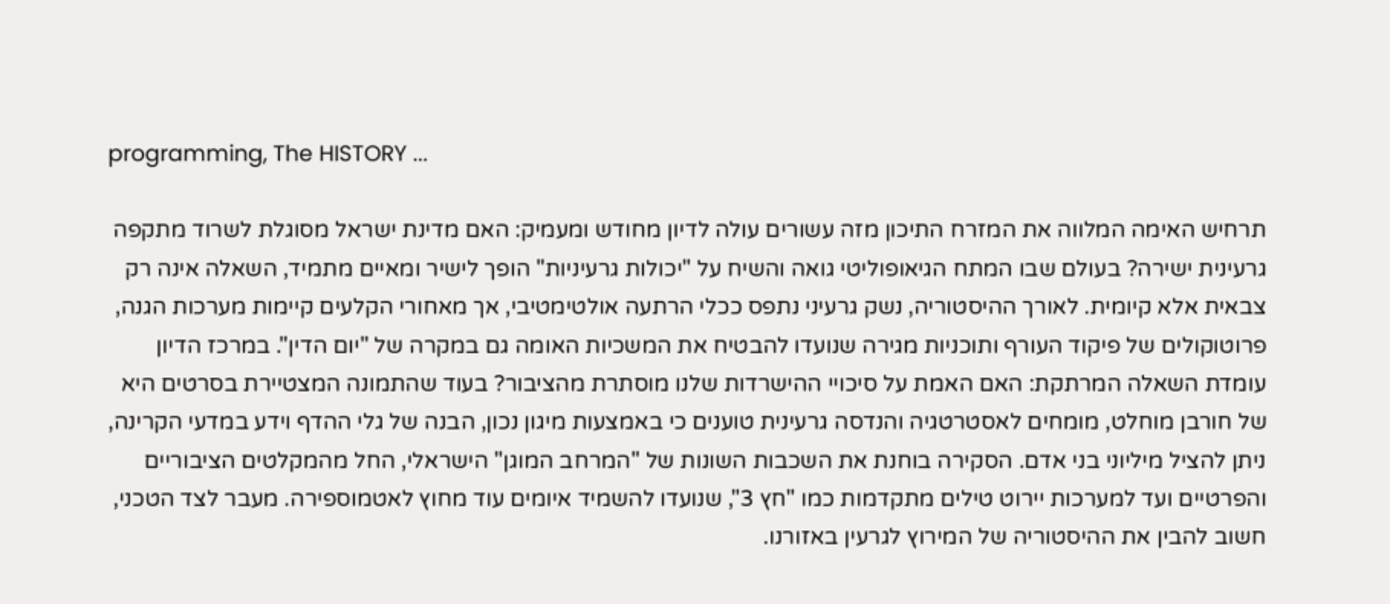programming, The HISTORY ...

תרחיש האימה המלווה את המזרח התיכון מזה עשורים עולה לדיון מחודש ומעמיק: האם מדינת ישראל מסוגלת לשרוד מתקפה גרעינית ישירה? בעולם שבו המתח הגיאופוליטי גואה והשיח על "יכולות גרעיניות" הופך לישיר ומאיים מתמיד, השאלה אינה רק צבאית אלא קיומית. לאורך ההיסטוריה, נשק גרעיני נתפס ככלי הרתעה אולטימטיבי, אך מאחורי הקלעים קיימות מערכות הגנה, פרוטוקולים של פיקוד העורף ותוכניות מגירה שנועדו להבטיח את המשכיות האומה גם במקרה של "יום הדין". במרכז הדיון עומדת השאלה המרתקת: האם האמת על סיכויי ההישרדות שלנו מוסתרת מהציבור? בעוד שהתמונה המצטיירת בסרטים היא של חורבן מוחלט, מומחים לאסטרטגיה והנדסה גרעינית טוענים כי באמצעות מיגון נכון, הבנה של גלי ההדף וידע במדעי הקרינה, ניתן להציל מיליוני בני אדם. הסקירה בוחנת את השכבות השונות של "המרחב המוגן" הישראלי, החל מהמקלטים הציבוריים והפרטיים ועד למערכות יירוט טילים מתקדמות כמו "חץ 3", שנועדו להשמיד איומים עוד מחוץ לאטמוספירה. מעבר לצד הטכני, חשוב להבין את ההיסטוריה של המירוץ לגרעין באזורנו.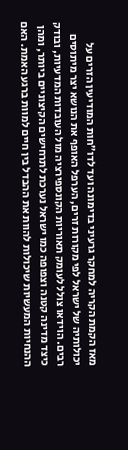מאז הקמת הקריה למחקר גרעיני בדימונה ועד לדו"חות המודיעין הזרים על יכולותיה של ישראל לפי מקורות זרים, הערפל האופף את הנושא יצר מיתוסים רבים. הוידאו צולל לעומק תאוריות הקונספירציה מול העובדות המדעיות, ובודק כיצד מדינה קטנה וצפופה כמו ישראל נערכת לתרחישים הקיצוניים ביותר, ומהן ההנחיות המעשיות שיכולות להוות את ההבדל בין חיים למוות ברגע האמת. האם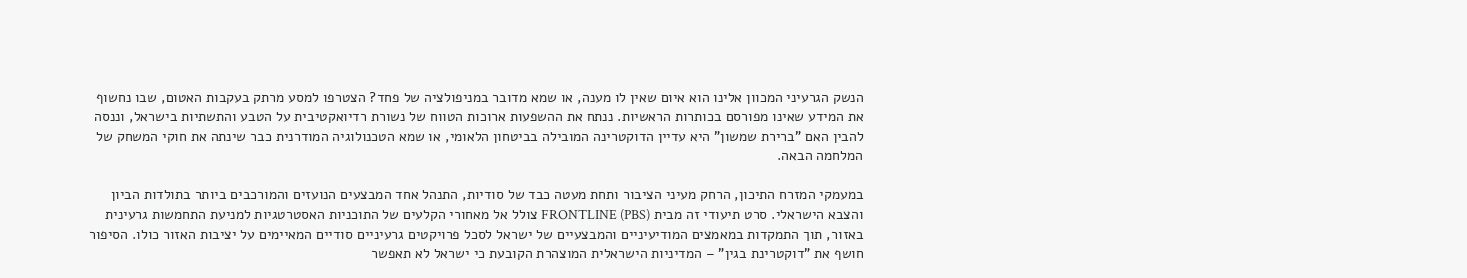הנשק הגרעיני המכוון אלינו הוא איום שאין לו מענה, או שמא מדובר במניפולציה של פחד? הצטרפו למסע מרתק בעקבות האטום, שבו נחשוף את המידע שאינו מפורסם בכותרות הראשיות. ננתח את ההשפעות ארוכות הטווח של נשורת רדיואקטיבית על הטבע והתשתיות בישראל, וננסה להבין האם "ברירת שמשון" היא עדיין הדוקטרינה המובילה בביטחון הלאומי, או שמא הטכנולוגיה המודרנית כבר שינתה את חוקי המשחק של המלחמה הבאה.

במעמקי המזרח התיכון, הרחק מעיני הציבור ותחת מעטה כבד של סודיות, התנהל אחד המבצעים הנועזים והמורכבים ביותר בתולדות הביון והצבא הישראלי. סרט תיעודי זה מבית FRONTLINE (PBS) צולל אל מאחורי הקלעים של התוכניות האסטרטגיות למניעת התחמשות גרעינית באזור, תוך התמקדות במאמצים המודיעיניים והמבצעיים של ישראל לסכל פרויקטים גרעיניים סודיים המאיימים על יציבות האזור כולו. הסיפור חושף את "דוקטרינת בגין" – המדיניות הישראלית המוצהרת הקובעת כי ישראל לא תאפשר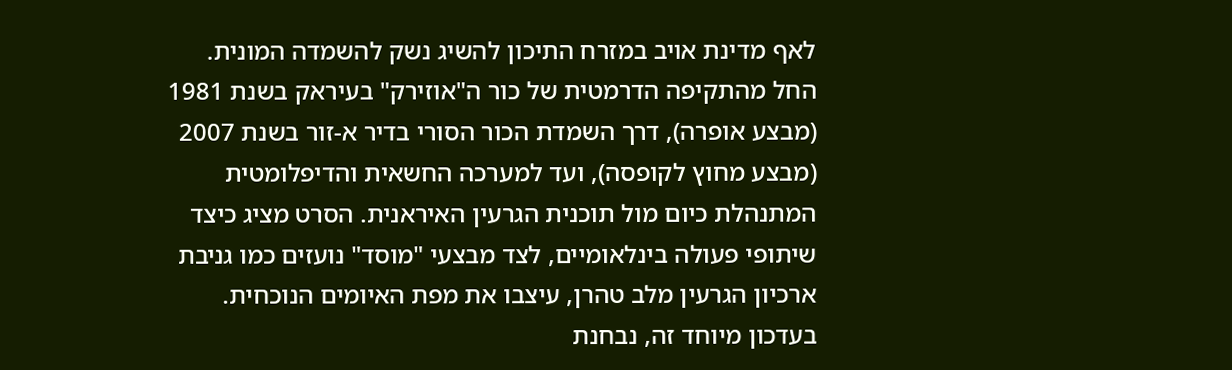לאף מדינת אויב במזרח התיכון להשיג נשק להשמדה המונית. החל מהתקיפה הדרמטית של כור ה"אוזירק" בעיראק בשנת 1981 (מבצע אופרה), דרך השמדת הכור הסורי בדיר א-זור בשנת 2007 (מבצע מחוץ לקופסה), ועד למערכה החשאית והדיפלומטית המתנהלת כיום מול תוכנית הגרעין האיראנית. הסרט מציג כיצד שיתופי פעולה בינלאומיים, לצד מבצעי "מוסד" נועזים כמו גניבת ארכיון הגרעין מלב טהרן, עיצבו את מפת האיומים הנוכחית. בעדכון מיוחד זה, נבחנת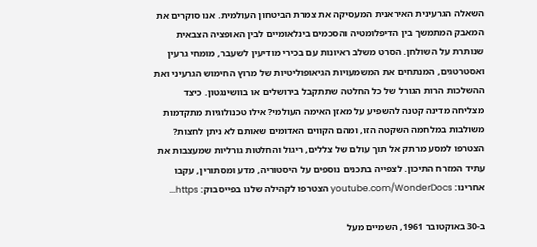השאלה הגרעינית האיראנית המעסיקה את צמרת הביטחון העולמית. אנו סוקרים את המאבק המתמשך בין הדיפלומטיה והסכמים בינלאומיים לבין האופציה הצבאית שנותרת על השולחן. הסרט משלב ראיונות עם בכירי מודיעין לשעבר, מומחי גרעין ואסטרטגים, המנתחים את המשמעויות הגיאופוליטיות של מרוץ החימוש הגרעיני ואת ההשלכות הרות הגורל של כל החלטה שתתקבל בירושלים או בוושינגטון. כיצד מצליחה מדינה קטנה להשפיע על מאזן האימה העולמי? אילו טכנולוגיות מתקדמות משולבות במלחמה השקטה הזו, ומהם הקווים האדומים שאותם לא ניתן לחצות? הצטרפו למסע מרתק אל תוך עולם של צללים, ריגול והחלטות גורליות שמעצבות את עתיד המזרח התיכון. לצפייה בתכנים נוספים על היסטוריה, מדע ומסתורין, עקבו אחרינו: youtube.com/WonderDocs הצטרפו לקהילה שלנו בפייסבוק: https...

ב-30 באוקטובר 1961, השמיים מעל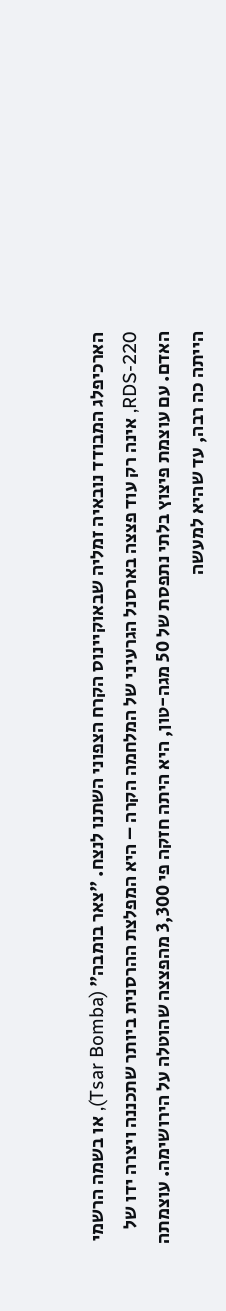הארכיפלג המבודד נובאיה זמליה שבאוקיינוס הקרח הצפוני השתנו לנצח. "צאר בומבה" (Tsar Bomba), או בשמה הרשמי RDS-220, אינה רק עוד פצצה בארסנל הגרעיני של המלחמה הקרה – היא המפלצת ההרסנית ביותר שתכננה ויצרה ידו של האדם. עם עוצמת פיצוץ בלתי נתפסת של 50 מגה-טון, היא היתה חזקה פי 3,300 מהפצצה שהוטלה על הירושימה. עוצמתה הייתה כה רבה, עד שהיא למעשה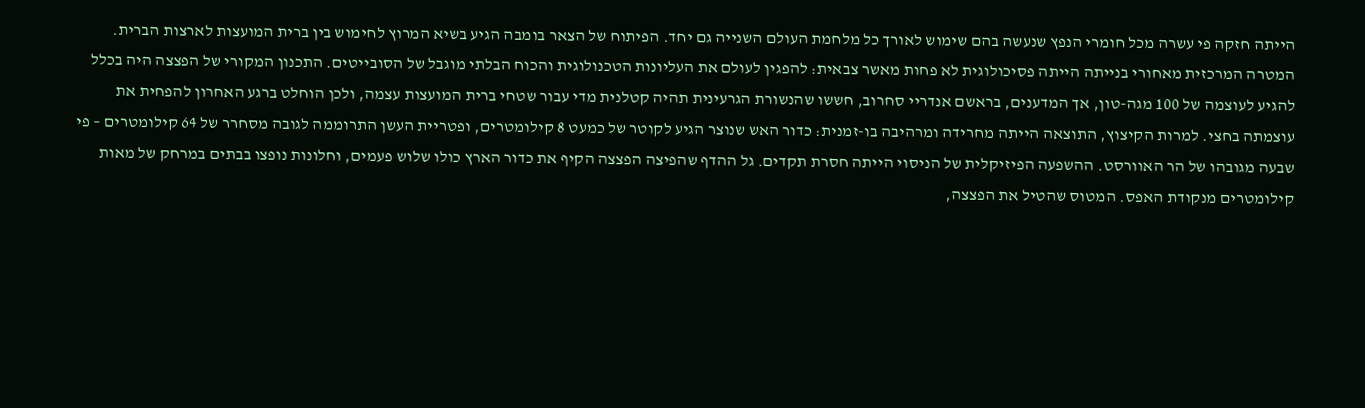הייתה חזקה פי עשרה מכל חומרי הנפץ שנעשה בהם שימוש לאורך כל מלחמת העולם השנייה גם יחד. הפיתוח של הצאר בומבה הגיע בשיא המרוץ לחימוש בין ברית המועצות לארצות הברית. המטרה המרכזית מאחורי בנייתה הייתה פסיכולוגית לא פחות מאשר צבאית: להפגין לעולם את העליונות הטכנולוגית והכוח הבלתי מוגבל של הסובייטים. התכנון המקורי של הפצצה היה בכלל להגיע לעוצמה של 100 מגה-טון, אך המדענים, בראשם אנדריי סחרוב, חששו שהנשורת הגרעינית תהיה קטלנית מדי עבור שטחי ברית המועצות עצמה, ולכן הוחלט ברגע האחרון להפחית את עוצמתה בחצי. למרות הקיצוץ, התוצאה הייתה מחרידה ומרהיבה בו-זמנית: כדור האש שנוצר הגיע לקוטר של כמעט 8 קילומטרים, ופטריית העשן התרוממה לגובה מסחרר של 64 קילומטרים – פי שבעה מגובהו של הר האוורסט. ההשפעה הפיזיקלית של הניסוי הייתה חסרת תקדים. גל ההדף שהפיצה הפצצה הקיף את כדור הארץ כולו שלוש פעמים, וחלונות נופצו בבתים במרחק של מאות קילומטרים מנקודת האפס. המטוס שהטיל את הפצצה,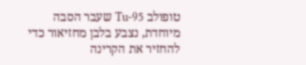טופולב Tu-95 שעבר הסבה מיוחדת, נצבע בלבן מחזיאור כדי להחזיר את הקרינה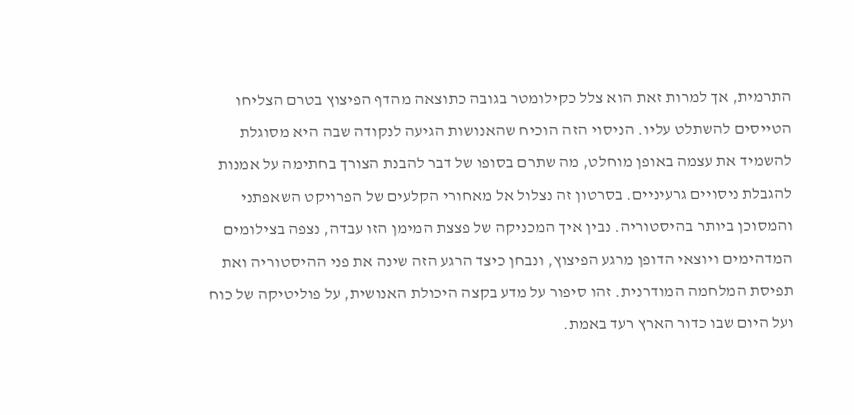התרמית, אך למרות זאת הוא צלל כקילומטר בגובה כתוצאה מהדף הפיצוץ בטרם הצליחו הטייסים להשתלט עליו. הניסוי הזה הוכיח שהאנושות הגיעה לנקודה שבה היא מסוגלת להשמיד את עצמה באופן מוחלט, מה שתרם בסופו של דבר להבנת הצורך בחתימה על אמנות להגבלת ניסויים גרעיניים. בסרטון זה נצלול אל מאחורי הקלעים של הפרויקט השאפתני והמסוכן ביותר בהיסטוריה. נבין איך המכניקה של פצצת המימן הזו עבדה, נצפה בצילומים המדהימים ויוצאי הדופן מרגע הפיצוץ, ונבחן כיצד הרגע הזה שינה את פני ההיסטוריה ואת תפיסת המלחמה המודרנית. זהו סיפור על מדע בקצה היכולת האנושית, על פוליטיקה של כוח ועל היום שבו כדור הארץ רעד באמת.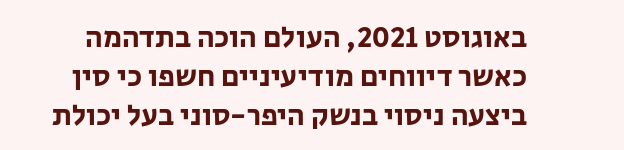באוגוסט 2021, העולם הוכה בתדהמה כאשר דיווחים מודיעיניים חשפו כי סין ביצעה ניסוי בנשק היפר-סוני בעל יכולת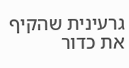גרעינית שהקיף את כדור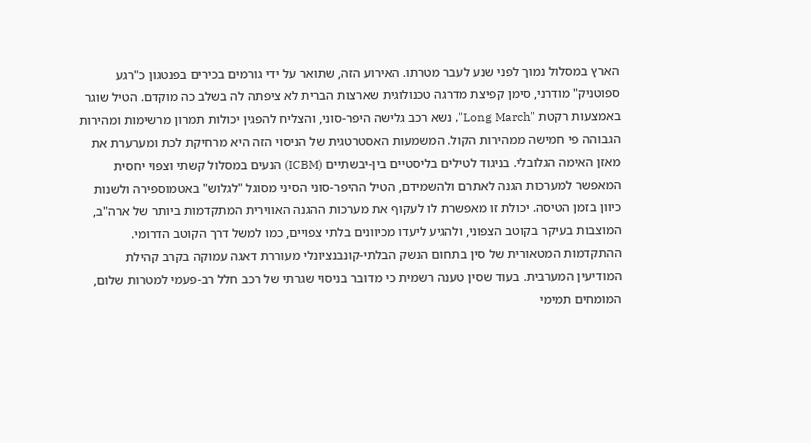הארץ במסלול נמוך לפני שנע לעבר מטרתו. האירוע הזה, שתואר על ידי גורמים בכירים בפנטגון כ"רגע ספוטניק" מודרני, סימן קפיצת מדרגה טכנולוגית שארצות הברית לא ציפתה לה בשלב כה מוקדם. הטיל שוגר באמצעות רקטת "Long March", נשא רכב גלישה היפר-סוני, והצליח להפגין יכולות תמרון מרשימות ומהירות הגבוהה פי חמישה ממהירות הקול. המשמעות האסטרטגית של הניסוי הזה היא מרחיקת לכת ומערערת את מאזן האימה הגלובלי. בניגוד לטילים בליסטיים בין-יבשתיים (ICBM) הנעים במסלול קשתי וצפוי יחסית המאפשר למערכות הגנה לאתרם ולהשמידם, הטיל ההיפר-סוני הסיני מסוגל "לגלוש" באטמוספירה ולשנות כיוון בזמן הטיסה. יכולת זו מאפשרת לו לעקוף את מערכות ההגנה האווירית המתקדמות ביותר של ארה"ב, המוצבות בעיקר בקוטב הצפוני, ולהגיע ליעדו מכיוונים בלתי צפויים, כמו למשל דרך הקוטב הדרומי. ההתקדמות המטאורית של סין בתחום הנשק הבלתי-קונבנציונלי מעוררת דאגה עמוקה בקרב קהילת המודיעין המערבית. בעוד שסין טענה רשמית כי מדובר בניסוי שגרתי של רכב חלל רב-פעמי למטרות שלום, המומחים תמימי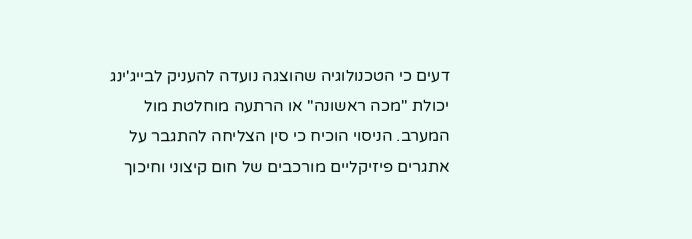דעים כי הטכנולוגיה שהוצגה נועדה להעניק לבייג'ינג יכולת "מכה ראשונה" או הרתעה מוחלטת מול המערב. הניסוי הוכיח כי סין הצליחה להתגבר על אתגרים פיזיקליים מורכבים של חום קיצוני וחיכוך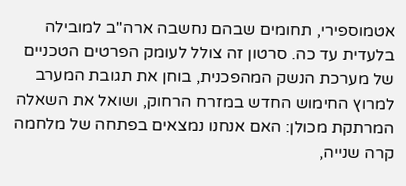אטמוספירי, תחומים שבהם נחשבה ארה"ב למובילה בלעדית עד כה. סרטון זה צולל לעומק הפרטים הטכניים של מערכת הנשק המהפכנית, בוחן את תגובת המערב למרוץ החימוש החדש במזרח הרחוק, ושואל את השאלה המרתקת מכולן: האם אנחנו נמצאים בפתחה של מלחמה קרה שנייה,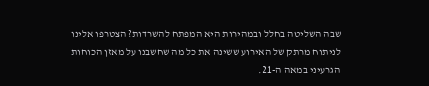שבה השליטה בחלל ובמהירות היא המפתח להשרדות? הצטרפו אלינו לניתוח מרתק של האירוע ששינה את כל מה שחשבנו על מאזן הכוחות הגרעיני במאה ה-21.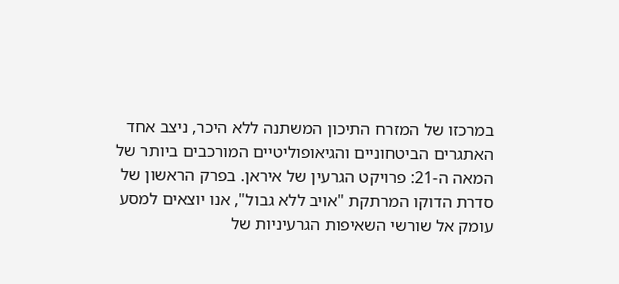במרכזו של המזרח התיכון המשתנה ללא היכר, ניצב אחד האתגרים הביטחוניים והגיאופוליטיים המורכבים ביותר של המאה ה-21: פרויקט הגרעין של איראן. בפרק הראשון של סדרת הדוקו המרתקת "אויב ללא גבול", אנו יוצאים למסע עומק אל שורשי השאיפות הגרעיניות של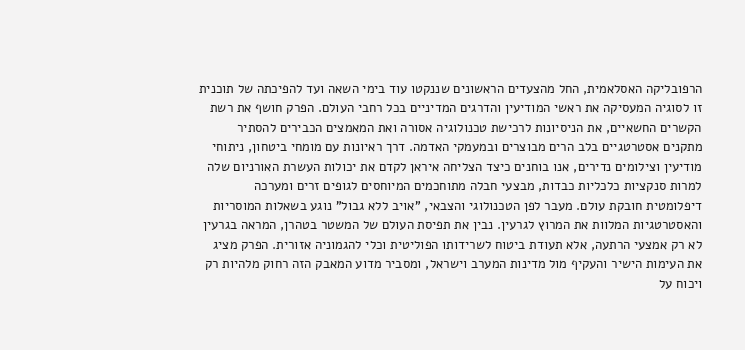הרפובליקה האסלאמית, החל מהצעדים הראשונים שננקטו עוד בימי השאה ועד להפיכתה של תוכנית זו לסוגיה המעסיקה את ראשי המודיעין והדרגים המדיניים בכל רחבי העולם. הפרק חושף את רשת הקשרים החשאיים, את הניסיונות לרכישת טכנולוגיה אסורה ואת המאמצים הכבירים להסתיר מתקנים אסטרטגיים בלב הרים מבוצרים ובמעמקי האדמה. דרך ראיונות עם מומחי ביטחון, ניתוחי מודיעין וצילומים נדירים, אנו בוחנים כיצד הצליחה איראן לקדם את יכולות העשרת האורניום שלה למרות סנקציות כלכליות כבדות, מבצעי חבלה מתוחכמים המיוחסים לגופים זרים ומערכה דיפלומטית חובקת עולם. מעבר לפן הטכנולוגי והצבאי, "אויב ללא גבול" נוגע בשאלות המוסריות והאסטרטגיות המלוות את המרוץ לגרעין. נבין את תפיסת העולם של המשטר בטהרן, המראה בגרעין לא רק אמצעי הרתעה, אלא תעודת ביטוח לשרידותו הפוליטית וכלי להגמוניה אזורית. הפרק מציג את העימות הישיר והעקיף מול מדינות המערב וישראל, ומסביר מדוע המאבק הזה רחוק מלהיות רק ויכוח על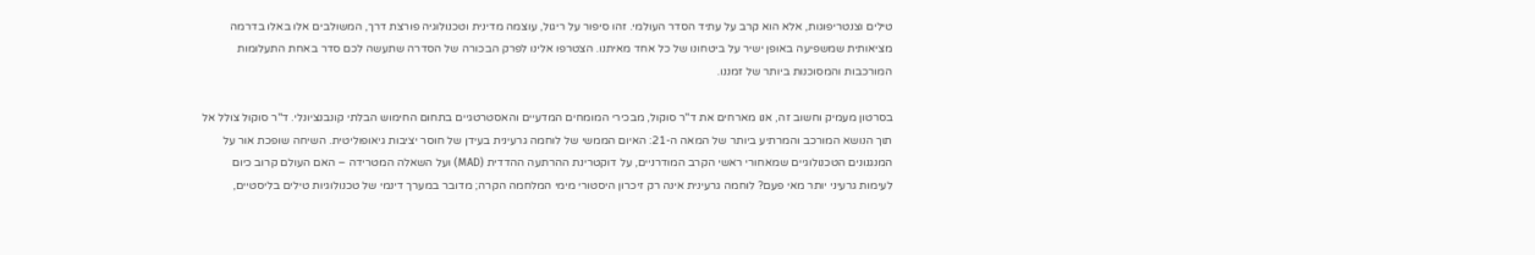טילים וצנטריפוגות, אלא הוא קרב על עתיד הסדר העולמי. זהו סיפור על ריגול, עוצמה מדינית וטכנולוגיה פורצת דרך, המשולבים אלו באלו בדרמה מציאותית שמשפיעה באופן ישיר על ביטחונו של כל אחד מאיתנו. הצטרפו אלינו לפרק הבכורה של הסדרה שתעשה לכם סדר באחת התעלומות המורכבות והמסוכנות ביותר של זמננו.

בסרטון מעמיק וחשוב זה, אנו מארחים את ד"ר סוקול, מבכירי המומחים המדעיים והאסטרטגיים בתחום החימוש הבלתי קונבנציונלי. ד"ר סוקול צולל אל תוך הנושא המורכב והמרתיע ביותר של המאה ה-21: האיום הממשי של לוחמה גרעינית בעידן של חוסר יציבות גיאופוליטית. השיחה שופכת אור על המנגנונים הטכנולוגיים שמאחורי ראשי הקרב המודרניים, על דוקטרינת ההרתעה ההדדית (MAD) ועל השאלה המטרידה – האם העולם קרוב כיום לעימות גרעיני יותר מאי פעם? לוחמה גרעינית אינה רק זיכרון היסטורי מימי המלחמה הקרה; מדובר במערך דינמי של טכנולוגיות טילים בליסטיים,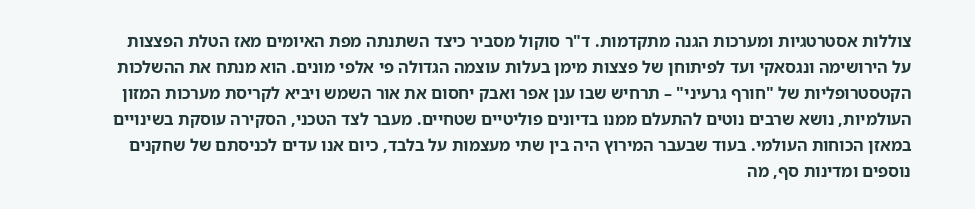צוללות אסטרטגיות ומערכות הגנה מתקדמות. ד"ר סוקול מסביר כיצד השתנתה מפת האיומים מאז הטלת הפצצות על הירושימה ונגסאקי ועד לפיתוחן של פצצות מימן בעלות עוצמה הגדולה פי אלפי מונים. הוא מנתח את ההשלכות הקטסטרופליות של "חורף גרעיני" – תרחיש שבו ענן אפר ואבק יחסום את אור השמש ויביא לקריסת מערכות המזון העולמיות, נושא שרבים נוטים להתעלם ממנו בדיונים פוליטיים שטחיים. מעבר לצד הטכני, הסקירה עוסקת בשינויים במאזן הכוחות העולמי. בעוד שבעבר המירוץ היה בין שתי מעצמות על בלבד, כיום אנו עדים לכניסתם של שחקנים נוספים ומדינות סף, מה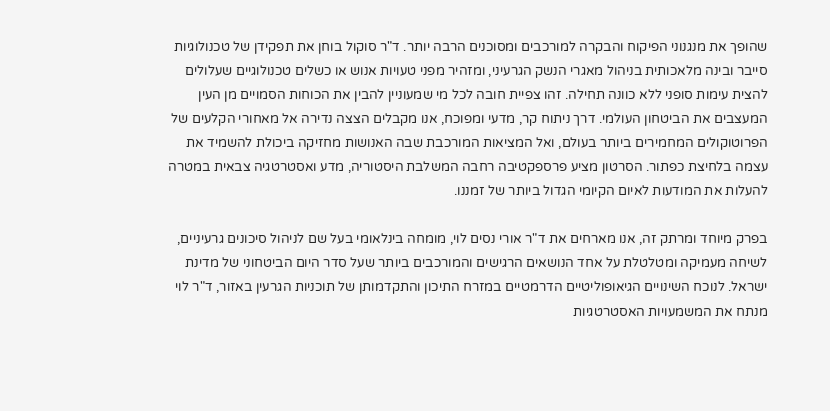שהופך את מנגנוני הפיקוח והבקרה למורכבים ומסוכנים הרבה יותר. ד"ר סוקול בוחן את תפקידן של טכנולוגיות סייבר ובינה מלאכותית בניהול מאגרי הנשק הגרעיני, ומזהיר מפני טעויות אנוש או כשלים טכנולוגיים שעלולים להצית עימות סופני ללא כוונה תחילה. זהו צפיית חובה לכל מי שמעוניין להבין את הכוחות הסמויים מן העין המעצבים את הביטחון העולמי. דרך ניתוח קר, מדעי ומפוכח, אנו מקבלים הצצה נדירה אל מאחורי הקלעים של הפרוטוקולים המחמירים ביותר בעולם, ואל המציאות המורכבת שבה האנושות מחזיקה ביכולת להשמיד את עצמה בלחיצת כפתור. הסרטון מציע פרספקטיבה רחבה המשלבת היסטוריה, מדע ואסטרטגיה צבאית במטרה להעלות את המודעות לאיום הקיומי הגדול ביותר של זמננו.

בפרק מיוחד ומרתק זה, אנו מארחים את ד"ר אורי נסים לוי, מומחה בינלאומי בעל שם לניהול סיכונים גרעיניים, לשיחה מעמיקה ומטלטלת על אחד הנושאים הרגישים והמורכבים ביותר שעל סדר היום הביטחוני של מדינת ישראל. לנוכח השינויים הגיאופוליטיים הדרמטיים במזרח התיכון והתקדמותן של תוכניות הגרעין באזור, ד"ר לוי מנתח את המשמעויות האסטרטגיות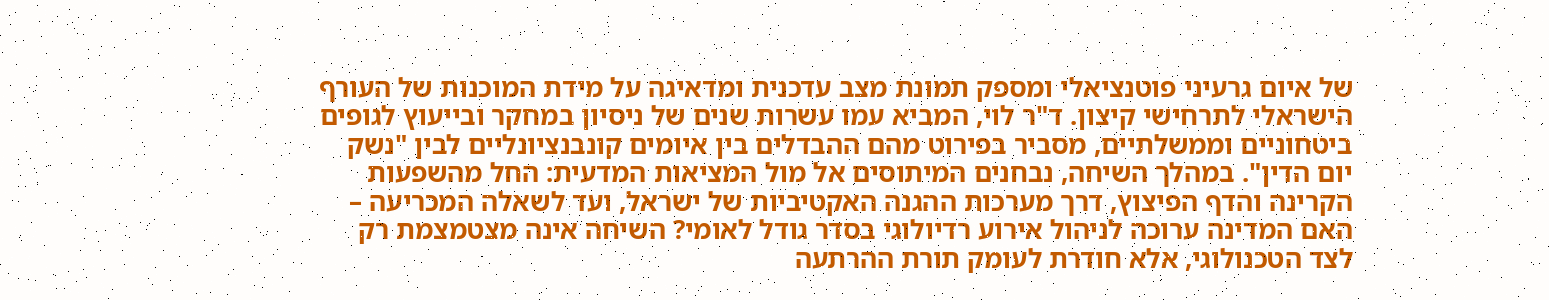של איום גרעיני פוטנציאלי ומספק תמונת מצב עדכנית ומדאיגה על מידת המוכנות של העורף הישראלי לתרחישי קיצון. ד"ר לוי, המביא עמו עשרות שנים של ניסיון במחקר ובייעוץ לגופים ביטחוניים וממשלתיים, מסביר בפירוט מהם ההבדלים בין איומים קונבנציונליים לבין "נשק יום הדין". במהלך השיחה, נבחנים המיתוסים אל מול המציאות המדעית: החל מהשפעות הקרינה והדף הפיצוץ, דרך מערכות ההגנה האקטיביות של ישראל, ועד לשאלה המכריעה – האם המדינה ערוכה לניהול אירוע רדיולוגי בסדר גודל לאומי? השיחה אינה מצטמצמת רק לצד הטכנולוגי, אלא חודרת לעומק תורת ההרתעה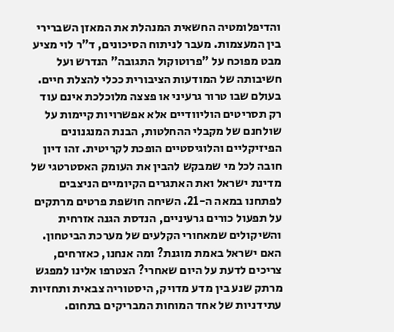והדיפלומטיה החשאית המנהלת את המאזן השברירי בין המעצמות. מעבר לניתוח הסיכונים, ד"ר לוי מציע מבט מפוכח על "פרוטוקול התגובה" הנדרש ועל חשיבותה של המודעות הציבורית ככלי להצלת חיים. בעולם שבו טרור גרעיני או פצצה מלוכלכת אינם עוד רק תסריטים הוליוודיים אלא אפשרויות קיימות על שולחנם של מקבלי ההחלטות, הבנת המנגנונים הפיזיקליים והלוגיסטיים הופכת לקריטית. זהו דיון חובה לכל מי שמבקש להבין את העומק האסטרטגי של מדינת ישראל ואת האתגרים הקיומיים הניצבים לפתחנו במאה ה-21. השיחה חושפת פרטים מרתקים על תפעול כורים גרעיניים, הנדסת הגנה אזרחית והשיקולים שמאחורי הקלעים של מערכת הביטחון. האם ישראל באמת מוגנת? ומה אנחנו, כאזרחים, צריכים לדעת על היום שאחרי? הצטרפו אלינו למפגש מרתק שנע בין מדע מדויק, היסטוריה צבאית ותחזיות עתידניות של אחד המוחות המבריקים בתחום.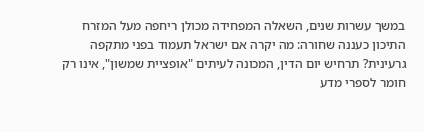במשך עשרות שנים, השאלה המפחידה מכולן ריחפה מעל המזרח התיכון כעננה שחורה: מה יקרה אם ישראל תעמוד בפני מתקפה גרעינית? תרחיש יום הדין, המכונה לעיתים "אופציית שמשון", אינו רק חומר לספרי מדע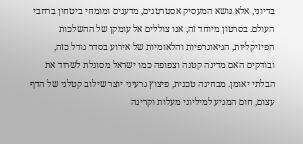בדיוני, אלא נושא המעסיק אסטרטגים, מדענים ומומחי ביטחון ברחבי העולם. בסרטון מיוחד זה, אנו צוללים אל עומקן של ההשלכות הפיזיקליות, הגיאוגרפיות והלאומיות של אירוע בסדר גודל כזה, ובודקים האם מדינה קטנה וצפופה כמו ישראל מסוגלת לשרוד את הבלתי יאומן. מבחינה טכנית, פיצוץ גרעיני יוצר שילוב קטלני של הדף עצום, חום המגיע למיליוני מעלות וקרינה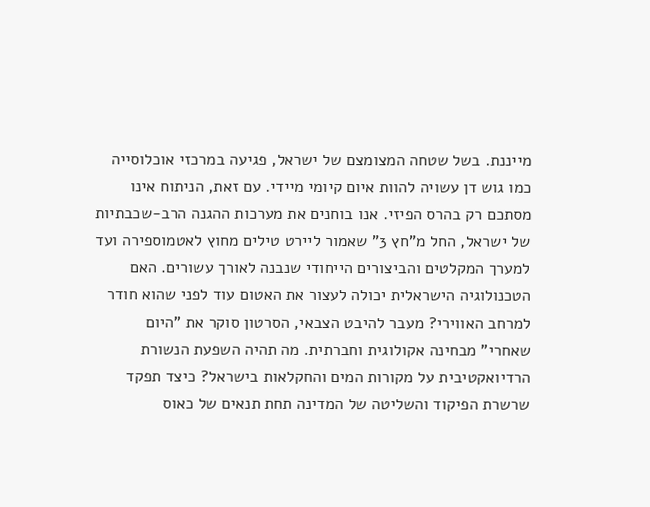מייננת. בשל שטחה המצומצם של ישראל, פגיעה במרכזי אוכלוסייה כמו גוש דן עשויה להוות איום קיומי מיידי. עם זאת, הניתוח אינו מסתכם רק בהרס הפיזי. אנו בוחנים את מערכות ההגנה הרב-שכבתיות של ישראל, החל מ"חץ 3" שאמור ליירט טילים מחוץ לאטמוספירה ועד למערך המקלטים והביצורים הייחודי שנבנה לאורך עשורים. האם הטכנולוגיה הישראלית יכולה לעצור את האטום עוד לפני שהוא חודר למרחב האווירי? מעבר להיבט הצבאי, הסרטון סוקר את "היום שאחרי" מבחינה אקולוגית וחברתית. מה תהיה השפעת הנשורת הרדיואקטיבית על מקורות המים והחקלאות בישראל? כיצד תפקד שרשרת הפיקוד והשליטה של המדינה תחת תנאים של כאוס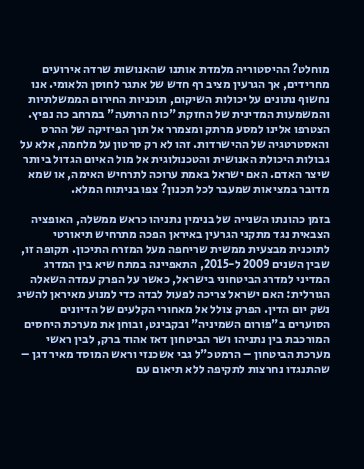מוחלט? ההיסטוריה מלמדת אותנו שהאנושות שרדה אירועים מחרידים, אך הגרעין מציב רף חדש של אתגר לחוסן הלאומי. אנו נחשוף נתונים על יכולות השיקום, תוכניות החירום הממשלתיות והמשמעות המדינית של החזקת "כוח הרתעה" במרחב כה נפיץ. הצטרפו אלינו למסע מרתק ומצמרר אל תוך הפיזיקה של ההרס והאסטרטגיה של ההישרדות. זהו לא רק סרטון על מלחמה, אלא על גבולות היכולת האנושית והטכנולוגית אל מול האיום הגדול ביותר שיצר האדם. האם ישראל באמת ערוכה לתרחיש האימה, או שמא מדובר במציאות שמעבר לכל תכנון? צפו בניתוח המלא.

בזמן כהונתו השנייה של בנימין נתניהו כראש ממשלה, האופציה הצבאית נגד מתקני הגרעין באיראן הפכה מתרחיש תיאורטי לתוכנית מבצעית ממשית שריחפה מעל המזרח התיכון. תקופה זו, שבין השנים 2009 ל-2015, התאפיינה במתח שיא בין המדרג המדיני למדרג הביטחוני בישראל, כאשר על הפרק עמדה השאלה הגורלית: האם ישראל צריכה לפעול לבדה כדי למנוע מאיראן להשיג נשק יום הדין. הפרק צולל אל מאחורי הקלעים של הדיונים הסוערים ב"פורום השמיניה" ובקבינט, ובוחן את מערכת היחסים המורכבת בין נתניהו ושר הביטחון דאז אהוד ברק, לבין ראשי מערכת הביטחון – הרמטכ"ל גבי אשכנזי וראש המוסד מאיר דגן – שהתנגדו נחרצות לתקיפה ללא תיאום עם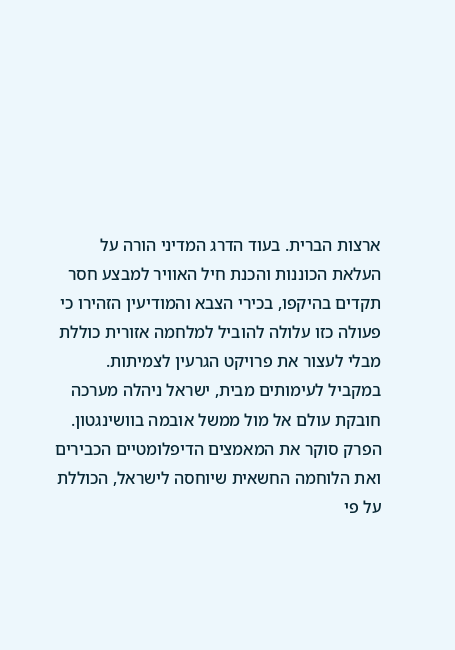ארצות הברית. בעוד הדרג המדיני הורה על העלאת הכוננות והכנת חיל האוויר למבצע חסר תקדים בהיקפו, בכירי הצבא והמודיעין הזהירו כי פעולה כזו עלולה להוביל למלחמה אזורית כוללת מבלי לעצור את פרויקט הגרעין לצמיתות. במקביל לעימותים מבית, ישראל ניהלה מערכה חובקת עולם אל מול ממשל אובמה בוושינגטון. הפרק סוקר את המאמצים הדיפלומטיים הכבירים ואת הלוחמה החשאית שיוחסה לישראל, הכוללת על פי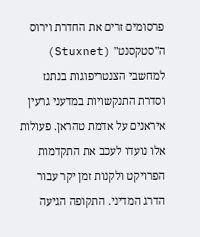פרסומים זרים את החדרת וירוס ה"סטקסנט" (Stuxnet) למחשבי הצנטריפוגות בנתנז וסדרת התנקשויות במדעני גרעין איראנים על אדמת טהראן. פעולות אלו נועדו לעכב את התקדמות הפרויקט ולקנות זמן יקר עבור הדרג המדיני. התקופה הגיעה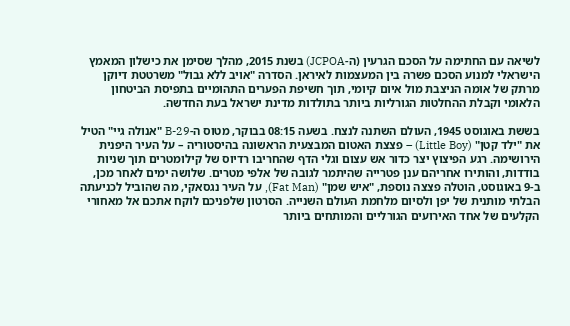לשיאה עם החתימה על הסכם הגרעין (ה-JCPOA) בשנת 2015, מהלך שסימן את כישלון המאמץ הישראלי למנוע הסכם פשרה בין המעצמות לאיראן. הסדרה "אויב ללא גבול" משרטטת דיוקן מרתק של אומה הניצבת מול איום קיומי, תוך חשיפת הפערים התהומיים בתפיסת הביטחון הלאומי וקבלת ההחלטות הגורליות ביותר בתולדות מדינת ישראל בעת החדשה.

בששת באוגוסט 1945, העולם השתנה לנצח. בשעה 08:15 בבוקר, מטוס ה-B-29 "אנולה גיי" הטיל את "ילד קטן" (Little Boy) – פצצת האטום המבצעית הראשונה בהיסטוריה – על העיר היפנית הירושימה. רגע הפיצוץ יצר כדור אש עצום וגלי הדף שהחריבו רדיוס של קילומטרים תוך שניות בודדות, והותירו אחריהם ענן פטרייה שהיתמר לגובה של אלפי מטרים. שלושה ימים לאחר מכן, ב-9 באוגוסט, הוטלה פצצה נוספת, "איש שמן" (Fat Man), על העיר נגסאקי, מה שהוביל לכניעתה הבלתי מותנית של יפן ולסיום מלחמת העולם השנייה. הסרטון שלפניכם לוקח אתכם אל מאחורי הקלעים של אחד האירועים הגורליים והמותחים ביותר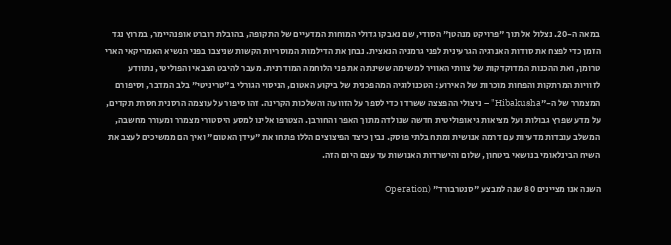במאה ה-20. נצלול אל תוך "פרויקט מנהטן" הסודי, שם נאבקו גדולי המוחות המדעיים של התקופה, בהובלת רוברט אופנהיימר, במרוץ נגד הזמן כדי לפצח את סודות האנרגיה הגרעינית לפני גרמניה הנאצית. נבחן את הדילמות המוסריות הקשות שניצבו בפני הנשיא האמריקאי הארי טרומן, ואת ההכנות המדוקדקות של צוותי האוויר למשימה ששינתה את פני הלוחמה המודרנית. מעבר להיבט הצבאי והפוליטי, נתוודע לזוויות המרתקות והפחות מוכרות של האירוע: הטכנולוגיה המהפכנית של ביקוע האטום, הניסוי הגורלי ב"טריניטי" בלב המדבר, וסיפורם המצמרר של ה-"Hibakusha" – ניצולי ההפצצה ששרדו כדי לספר על הזוועה והשלכות הקרינה. זהו סיפור על עוצמה הרסנית חסרת תקדים, על מדע שפרץ גבולות ועל מציאות גיאופוליטית חדשה שנולדה מתוך האפר והחורבן. הצטרפו אלינו למסע היסטורי מצמרר ומעורר מחשבה, המשלב עובדות מדעיות עם דרמה אנושית ומתח בלתי פוסק. נבין כיצד הפיצוצים הללו פתחו את "עידן האטום" ואיך הם ממשיכים לעצב את השיח הבינלאומי בנושאי ביטחון, שלום והישרדות האנושות עד עצם היום הזה.

השנה אנו מציינים 80 שנה למבצע "סנטרבורד" (Operation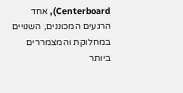Centerboard), אחד הרגעים המכוננים, השנויים במחלוקת והמצמררים ביותר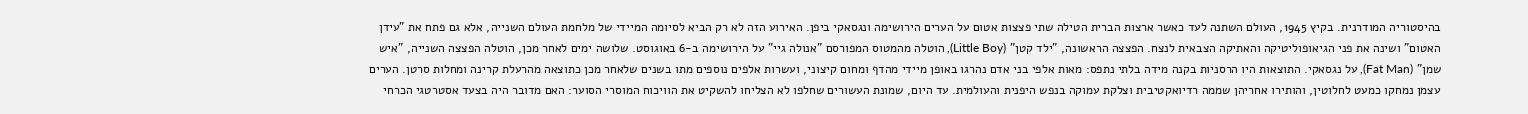בהיסטוריה המודרנית. בקיץ 1945, העולם השתנה לעד כאשר ארצות הברית הטילה שתי פצצות אטום על הערים הירושימה ונגסאקי ביפן. האירוע הזה לא רק הביא לסיומה המיידי של מלחמת העולם השנייה, אלא גם פתח את "עידן האטום" ושינה את פני הגיאופוליטיקה והאתיקה הצבאית לנצח. הפצצה הראשונה, "ילד קטן" (Little Boy), הוטלה מהמטוס המפורסם "אנולה גיי" על הירושימה ב-6 באוגוסט. שלושה ימים לאחר מכן, הוטלה הפצצה השנייה, "איש שמן" (Fat Man), על נגסאקי. התוצאות היו הרסניות בקנה מידה בלתי נתפס: מאות אלפי בני אדם נהרגו באופן מיידי מהדף ומחום קיצוני, ועשרות אלפים נוספים מתו בשנים שלאחר מכן כתוצאה מהרעלת קרינה ומחלות סרטן. הערים עצמן נמחקו כמעט לחלוטין, והותירו אחריהן שממה רדיואקטיבית וצלקת עמוקה בנפש היפנית והעולמית. עד היום, שמונת העשורים שחלפו לא הצליחו להשקיט את הוויכוח המוסרי הסוער: האם מדובר היה בצעד אסטרטגי הכרחי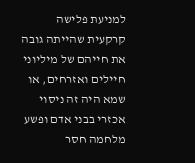למניעת פלישה קרקעית שהייתה גובה את חייהם של מיליוני חיילים ואזרחים, או שמא היה זה ניסוי אכזרי בבני אדם ופשע מלחמה חסר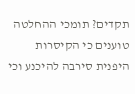תקדים? תומכי ההחלטה טוענים כי הקיסרות היפנית סירבה להיכנע וכי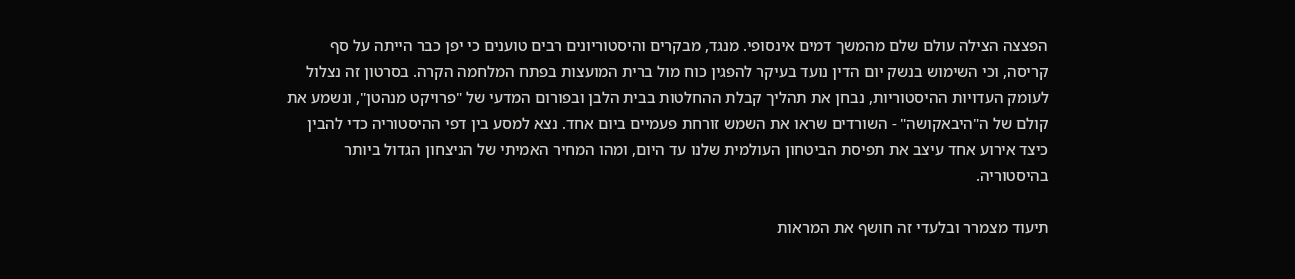הפצצה הצילה עולם שלם מהמשך דמים אינסופי. מנגד, מבקרים והיסטוריונים רבים טוענים כי יפן כבר הייתה על סף קריסה, וכי השימוש בנשק יום הדין נועד בעיקר להפגין כוח מול ברית המועצות בפתח המלחמה הקרה. בסרטון זה נצלול לעומק העדויות ההיסטוריות, נבחן את תהליך קבלת ההחלטות בבית הלבן ובפורום המדעי של "פרויקט מנהטן", ונשמע את קולם של ה"היבאקושה" - השורדים שראו את השמש זורחת פעמיים ביום אחד. נצא למסע בין דפי ההיסטוריה כדי להבין כיצד אירוע אחד עיצב את תפיסת הביטחון העולמית שלנו עד היום, ומהו המחיר האמיתי של הניצחון הגדול ביותר בהיסטוריה.

תיעוד מצמרר ובלעדי זה חושף את המראות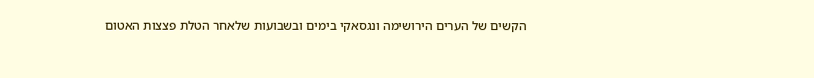הקשים של הערים הירושימה ונגסאקי בימים ובשבועות שלאחר הטלת פצצות האטום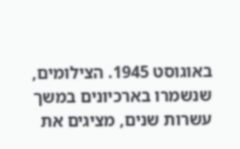באוגוסט 1945. הצילומים, שנשמרו בארכיונים במשך עשרות שנים, מציגים את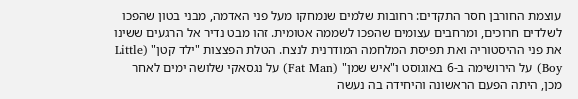עוצמת החורבן חסר התקדים: רחובות שלמים שנמחקו מעל פני האדמה, מבני בטון שהפכו לשלדים חרוכים, ומרחבים עצומים שהפכו לשממה אטומית. זהו מבט נדיר אל הרגעים ששינו את פני ההיסטוריה ואת תפיסת המלחמה המודרנית לנצח. הטלת הפצצות "ילד קטן" (Little Boy) על הירושימה ב-6 באוגוסט ו"איש שמן" (Fat Man) על נגסאקי שלושה ימים לאחר מכן, היתה הפעם הראשונה והיחידה בה נעשה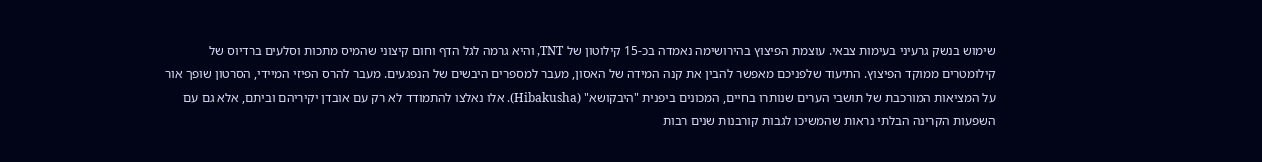שימוש בנשק גרעיני בעימות צבאי. עוצמת הפיצוץ בהירושימה נאמדה בכ-15 קילוטון של TNT, והיא גרמה לגל הדף וחום קיצוני שהמיס מתכות וסלעים ברדיוס של קילומטרים ממוקד הפיצוץ. התיעוד שלפניכם מאפשר להבין את קנה המידה של האסון, מעבר למספרים היבשים של הנפגעים. מעבר להרס הפיזי המיידי, הסרטון שופך אור על המציאות המורכבת של תושבי הערים שנותרו בחיים, המכונים ביפנית "היבקושא" (Hibakusha). אלו נאלצו להתמודד לא רק עם אובדן יקיריהם וביתם, אלא גם עם השפעות הקרינה הבלתי נראות שהמשיכו לגבות קורבנות שנים רבות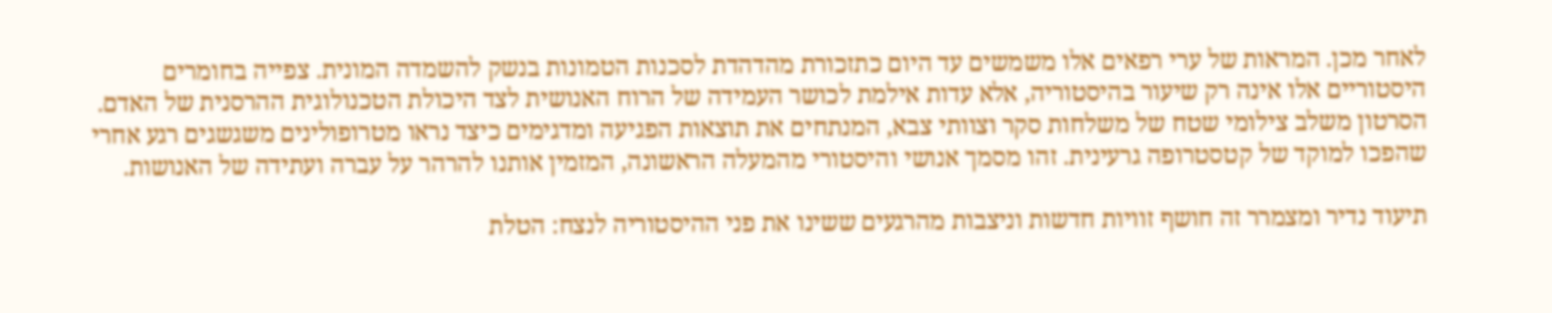לאחר מכן. המראות של ערי רפאים אלו משמשים עד היום כתזכורת מהדהדת לסכנות הטמונות בנשק להשמדה המונית. צפייה בחומרים היסטוריים אלו אינה רק שיעור בהיסטוריה, אלא עדות אילמת לכושר העמידה של הרוח האנושית לצד היכולת הטכנולוגית ההרסנית של האדם. הסרטון משלב צילומי שטח של משלחות סקר וצוותי צבא, המנתחים את תוצאות הפגיעה ומדגימים כיצד נראו מטרופולינים משגשגים רגע אחרי שהפכו למוקד של קטסטרופה גרעינית. זהו מסמך אנושי והיסטורי מהמעלה הראשונה, המזמין אותנו להרהר על עברה ועתידה של האנושות.

תיעוד נדיר ומצמרר זה חושף זוויות חדשות וניצבות מהרגעים ששינו את פני ההיסטוריה לנצח: הטלת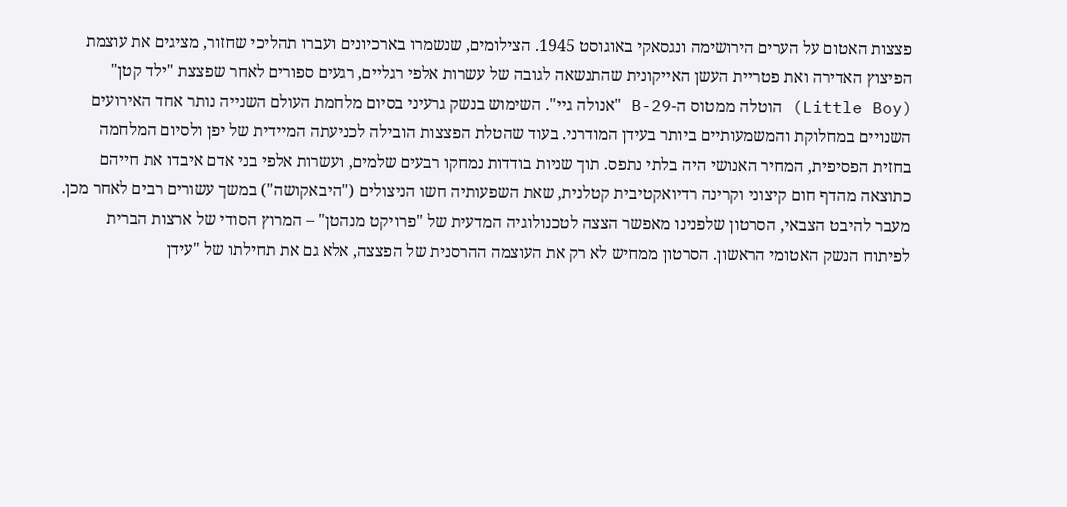פצצות האטום על הערים הירושימה ונגסאקי באוגוסט 1945. הצילומים, שנשמרו בארכיונים ועברו תהליכי שחזור, מציגים את עוצמת הפיצוץ האדירה ואת פטריית העשן האייקונית שהתנשאה לגובה של עשרות אלפי רגליים, רגעים ספורים לאחר שפצצת "ילד קטן" (Little Boy) הוטלה ממטוס ה-B-29 "אנולה גיי". השימוש בנשק גרעיני בסיום מלחמת העולם השנייה נותר אחד האירועים השנויים במחלוקת והמשמעותיים ביותר בעידן המודרני. בעוד שהטלת הפצצות הובילה לכניעתה המיידית של יפן ולסיום המלחמה בחזית הפסיפית, המחיר האנושי היה בלתי נתפס. תוך שניות בודדות נמחקו רבעים שלמים, ועשרות אלפי בני אדם איבדו את חייהם כתוצאה מהדף חום קיצוני וקרינה רדיואקטיבית קטלנית, שאת השפעותיה חשו הניצולים ("היבאקושה") במשך עשורים רבים לאחר מכן. מעבר להיבט הצבאי, הסרטון שלפנינו מאפשר הצצה לטכנולוגיה המדעית של "פרויקט מנהטן" – המרוץ הסודי של ארצות הברית לפיתוח הנשק האטומי הראשון. הסרטון ממחיש לא רק את העוצמה ההרסנית של הפצצה, אלא גם את תחילתו של "עידן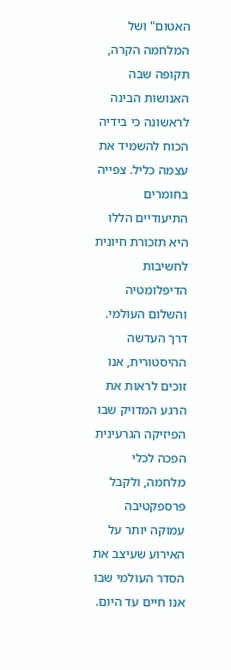האטום" ושל המלחמה הקרה, תקופה שבה האנושות הבינה לראשונה כי בידיה הכוח להשמיד את עצמה כליל. צפייה בחומרים התיעודיים הללו היא תזכורת חיונית לחשיבות הדיפלומטיה והשלום העולמי. דרך העדשה ההיסטורית, אנו זוכים לראות את הרגע המדויק שבו הפיזיקה הגרעינית הפכה לכלי מלחמה, ולקבל פרספקטיבה עמוקה יותר על האירוע שעיצב את הסדר העולמי שבו אנו חיים עד היום.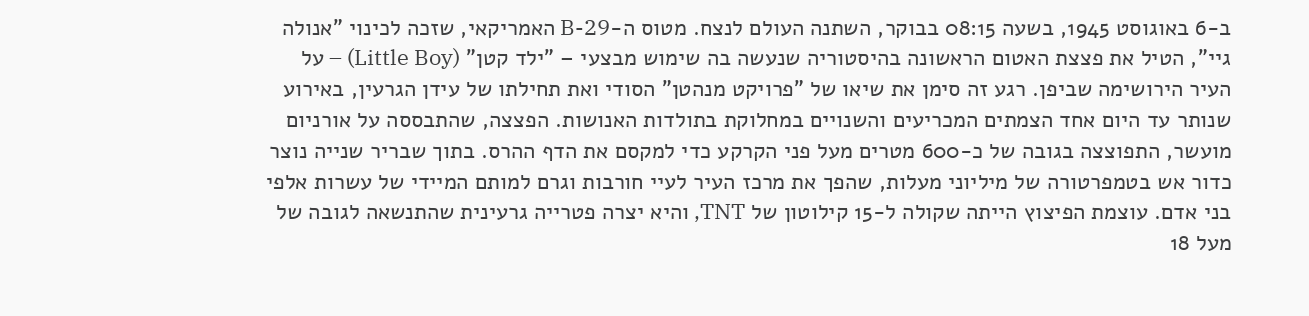ב-6 באוגוסט 1945, בשעה 08:15 בבוקר, השתנה העולם לנצח. מטוס ה-B-29 האמריקאי, שזכה לכינוי "אנולה גיי", הטיל את פצצת האטום הראשונה בהיסטוריה שנעשה בה שימוש מבצעי – "ילד קטן" (Little Boy) – על העיר הירושימה שביפן. רגע זה סימן את שיאו של "פרויקט מנהטן" הסודי ואת תחילתו של עידן הגרעין, באירוע שנותר עד היום אחד הצמתים המכריעים והשנויים במחלוקת בתולדות האנושות. הפצצה, שהתבססה על אורניום מועשר, התפוצצה בגובה של כ-600 מטרים מעל פני הקרקע כדי למקסם את הדף ההרס. בתוך שבריר שנייה נוצר כדור אש בטמפרטורה של מיליוני מעלות, שהפך את מרכז העיר לעיי חורבות וגרם למותם המיידי של עשרות אלפי בני אדם. עוצמת הפיצוץ הייתה שקולה ל-15 קילוטון של TNT, והיא יצרה פטרייה גרעינית שהתנשאה לגובה של מעל 18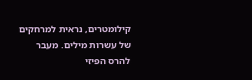קילומטרים, נראית למרחקים של עשרות מילים. מעבר להרס הפיזי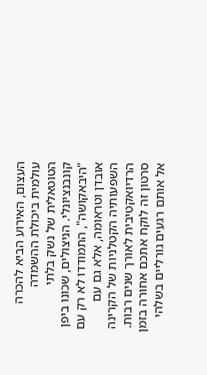העצום, האירוע הביא להכרה עולמית ביכולת ההשמדה הטוטאלית של נשק בלתי קונבנציונלי. הניצולים, שכונו ביפן "היבאקושה", התמודדו לא רק עם אובדן וטראומה, אלא גם עם השפעותיה הקטלניות של הקרינה הרדיואקטיבית לאורך שנים רבות. סרטון זה לוקח אתכם אחורה בזמן אל אותם רגעים גורליים בשלהי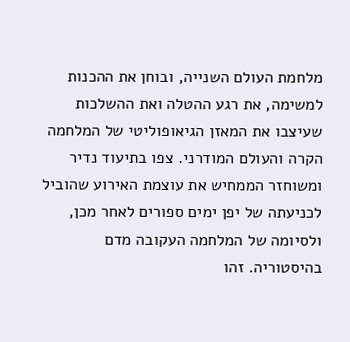מלחמת העולם השנייה, ובוחן את ההכנות למשימה, את רגע ההטלה ואת ההשלכות שעיצבו את המאזן הגיאופוליטי של המלחמה הקרה והעולם המודרני. צפו בתיעוד נדיר ומשוחזר הממחיש את עוצמת האירוע שהוביל לכניעתה של יפן ימים ספורים לאחר מכן, ולסיומה של המלחמה העקובה מדם בהיסטוריה. זהו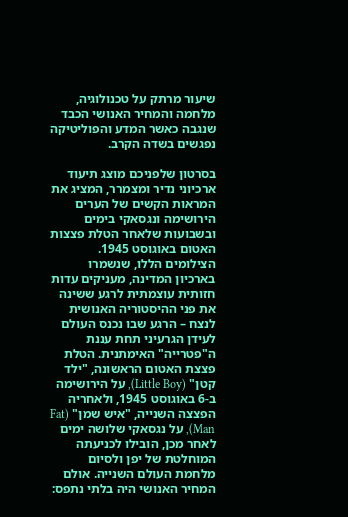שיעור מרתק על טכנולוגיה, מלחמה והמחיר האנושי הכבד שנגבה כאשר המדע והפוליטיקה נפגשים בשדה הקרב.

בסרטון שלפניכם מוצג תיעוד ארכיוני נדיר ומצמרר, המציג את המראות הקשים של הערים הירושימה ונגסאקי בימים ובשבועות שלאחר הטלת פצצות האטום באוגוסט 1945. הצילומים הללו, שנשמרו בארכיון המדינה, מעניקים עדות חזותית עוצמתית לרגע ששינה את פני ההיסטוריה האנושית לנצח – הרגע שבו נכנס העולם לעידן הגרעיני תחת עננת ה"פטרייה" האימתנית. הטלת פצצת האטום הראשונה, "ילד קטן" (Little Boy), על הירושימה ב-6 באוגוסט 1945, ולאחריה הפצצה השנייה, "איש שמן" (Fat Man), על נגסאקי שלושה ימים לאחר מכן, הובילו לכניעתה המוחלטת של יפן ולסיום מלחמת העולם השנייה. אולם המחיר האנושי היה בלתי נתפס: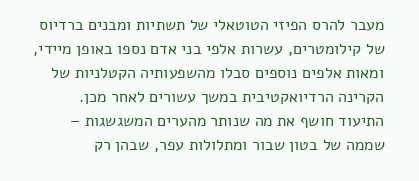מעבר להרס הפיזי הטוטאלי של תשתיות ומבנים ברדיוס של קילומטרים, עשרות אלפי בני אדם נספו באופן מיידי, ומאות אלפים נוספים סבלו מהשפעותיה הקטלניות של הקרינה הרדיואקטיבית במשך עשורים לאחר מכן. התיעוד חושף את מה שנותר מהערים המשגשגות – שממה של בטון שבור ומתלולות עפר, שבהן רק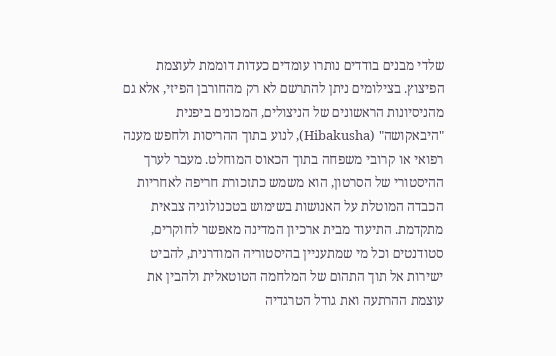שלדי מבנים בודדים נותרו עומדים כעדות דוממת לעוצמת הפיצוץ. בצילומים ניתן להתרשם לא רק מהחורבן הפיזי, אלא גם מהניסיונות הראשונים של הניצולים, המכונים ביפנית "היבאקושה" (Hibakusha), לנוע בתוך ההריסות ולחפש מענה רפואי או קרובי משפחה בתוך הכאוס המוחלט. מעבר לערך ההיסטורי של הסרטון, הוא משמש כתזכורת חריפה לאחריות הכבדה המוטלת על האנושות בשימוש בטכנולוגיה צבאית מתקדמת. התיעוד מבית ארכיון המדינה מאפשר לחוקרים, סטודנטים וכל מי שמתעניין בהיסטוריה המודרנית, להביט ישירות אל תוך התהום של המלחמה הטוטאלית ולהבין את עוצמת ההרתעה ואת גודל הטרגדיה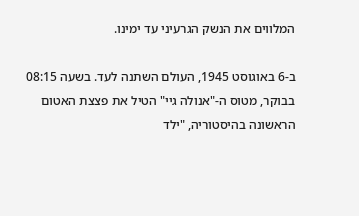המלווים את הנשק הגרעיני עד ימינו.

ב-6 באוגוסט 1945, העולם השתנה לעד. בשעה 08:15 בבוקר, מטוס ה-"אנולה גיי" הטיל את פצצת האטום הראשונה בהיסטוריה, "ילד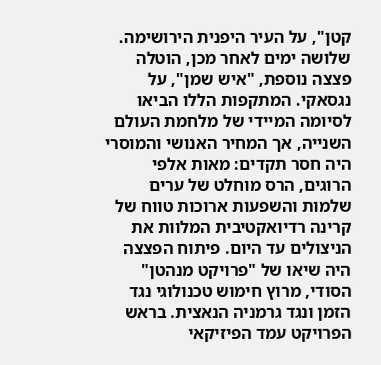קטן", על העיר היפנית הירושימה. שלושה ימים לאחר מכן, הוטלה פצצה נוספת, "איש שמן", על נגסאקי. המתקפות הללו הביאו לסיומה המיידי של מלחמת העולם השנייה, אך המחיר האנושי והמוסרי היה חסר תקדים: מאות אלפי הרוגים, הרס מוחלט של ערים שלמות והשפעות ארוכות טווח של קרינה רדיואקטיבית המלוות את הניצולים עד היום. פיתוח הפצצה היה שיאו של "פרויקט מנהטן" הסודי, מרוץ חימוש טכנולוגי נגד הזמן ונגד גרמניה הנאצית. בראש הפרויקט עמד הפיזיקאי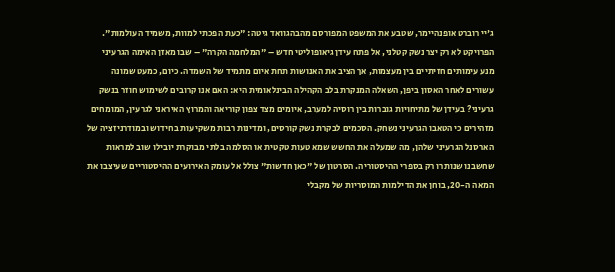ג'יי רוברט אופנהיימר, שטבע את המשפט המפורסם מהבהגוואד גיטה: "כעת הפכתי למוות, משמיד העולמות". הפרויקט לא רק יצר נשק קטלני, אל פתח עידן גיאופוליטי חדש – "המלחמה הקרה" – שבו מאזן האימה הגרעיני מנע עימותים חזיתיים בין מעצמות, אך הציב את האנושות תחת איום מתמיד של השמדה. כיום, כמעט שמונה עשורים לאחר האסון ביפן, השאלה המנקרת בלב הקהילה הבינלאומית היא: האם אנו קרובים לשימוש חוזר בנשק גרעיני? בעידן של מתיחויות גוברות בין רוסיה למערב, איומים מצד צפון קוריאה והמרוץ האיראני לגרעין, המומחים מזהירים כי הטאבו הגרעיני נשחק. הסכמים לבקרת נשק קורסים, ומדינות רבות משקיעות בחידוש ובמודרניזציה של הארסנל הגרעיני שלהן, מה שמעלה את החשש שמא טעות טקטית או הסלמה בלתי מבוקרת יובילו שוב למראות שחשבנו שנותרו רק בספרי ההיסטוריה. הסרטון של "כאן חדשות" צולל אל עומק האירועים ההיסטוריים שעיצבו את המאה ה-20, בוחן את הדילמות המוסריות של מקבלי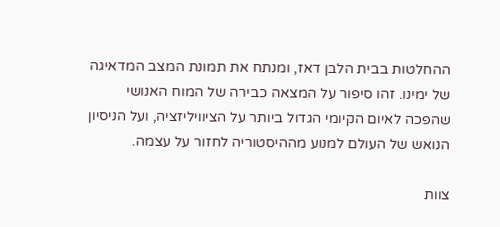ההחלטות בבית הלבן דאז, ומנתח את תמונת המצב המדאיגה של ימינו. זהו סיפור על המצאה כבירה של המוח האנושי שהפכה לאיום הקיומי הגדול ביותר על הציוויליזציה, ועל הניסיון הנואש של העולם למנוע מההיסטוריה לחזור על עצמה.

צוות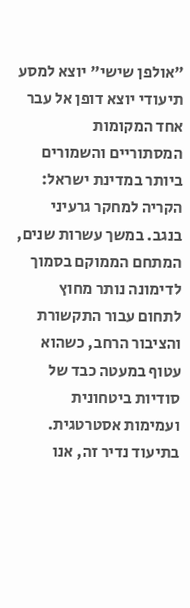"אולפן שישי" יוצא למסע תיעודי יוצא דופן אל עבר אחד המקומות המסתוריים והשמורים ביותר במדינת ישראל: הקריה למחקר גרעיני בנגב. במשך עשרות שנים, המתחם הממוקם בסמוך לדימונה נותר מחוץ לתחום עבור התקשורת והציבור הרחב, כשהוא עטוף במעטה כבד של סודיות ביטחונית ועמימות אסטרטגית. בתיעוד נדיר זה, אנו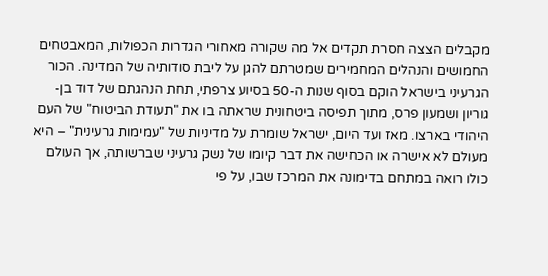מקבלים הצצה חסרת תקדים אל מה שקורה מאחורי הגדרות הכפולות, המאבטחים החמושים והנהלים המחמירים שמטרתם להגן על ליבת סודותיה של המדינה. הכור הגרעיני בישראל הוקם בסוף שנות ה-50 בסיוע צרפתי, תחת הנהגתם של דוד בן-גוריון ושמעון פרס, מתוך תפיסה ביטחונית שראתה בו את "תעודת הביטוח" של העם היהודי בארצו. מאז ועד היום, ישראל שומרת על מדיניות של "עמימות גרעינית" – היא מעולם לא אישרה או הכחישה את דבר קיומו של נשק גרעיני שברשותה, אך העולם כולו רואה במתחם בדימונה את המרכז שבו, על פי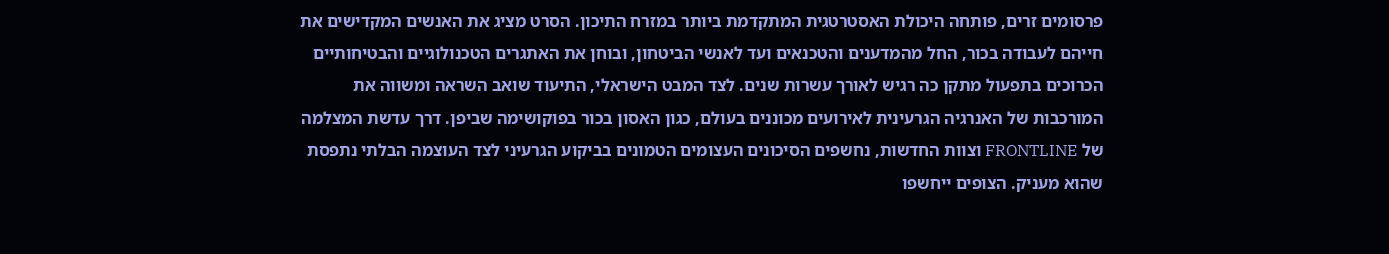פרסומים זרים, פותחה היכולת האסטרטגית המתקדמת ביותר במזרח התיכון. הסרט מציג את האנשים המקדישים את חייהם לעבודה בכור, החל מהמדענים והטכנאים ועד לאנשי הביטחון, ובוחן את האתגרים הטכנולוגיים והבטיחותיים הכרוכים בתפעול מתקן כה רגיש לאורך עשרות שנים. לצד המבט הישראלי, התיעוד שואב השראה ומשווה את המורכבות של האנרגיה הגרעינית לאירועים מכוננים בעולם, כגון האסון בכור בפוקושימה שביפן. דרך עדשת המצלמה של FRONTLINE וצוות החדשות, נחשפים הסיכונים העצומים הטמונים בביקוע הגרעיני לצד העוצמה הבלתי נתפסת שהוא מעניק. הצופים ייחשפו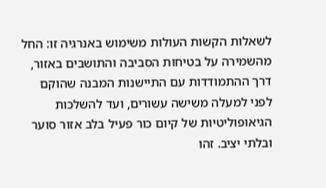לשאלות הקשות העולות משימוש באנרגיה זו: החל מהשמירה על בטיחות הסביבה והתושבים באזור, דרך ההתמודדות עם התיישנות המבנה שהוקם לפני למעלה משישה עשורים, ועד להשלכות הגיאופוליטיות של קיום כור פעיל בלב אזור סוער ובלתי יציב. זהו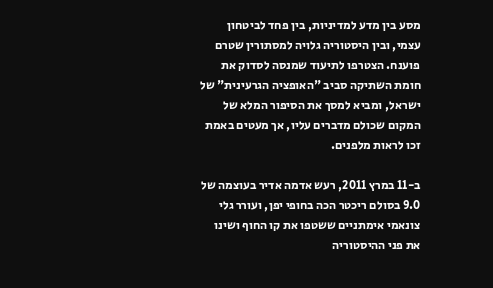מסע בין מדע למדיניות, בין פחד לביטחון עצמי, ובין היסטוריה גלויה למסתורין שטרם פוענח. הצטרפו לתיעוד שמנסה לסדוק את חומת השתיקה סביב "האופציה הגרעינית" של ישראל, ומביא למסך את הסיפור המלא של המקום שכולם מדברים עליו, אך מעטים באמת זכו לראות מלפנים.

ב-11 במרץ 2011, רעש אדמה אדיר בעוצמה של 9.0 בסולם ריכטר הכה בחופי יפן, ועורר גלי צונאמי אימתניים ששטפו את קו החוף ושינו את פני ההיסטוריה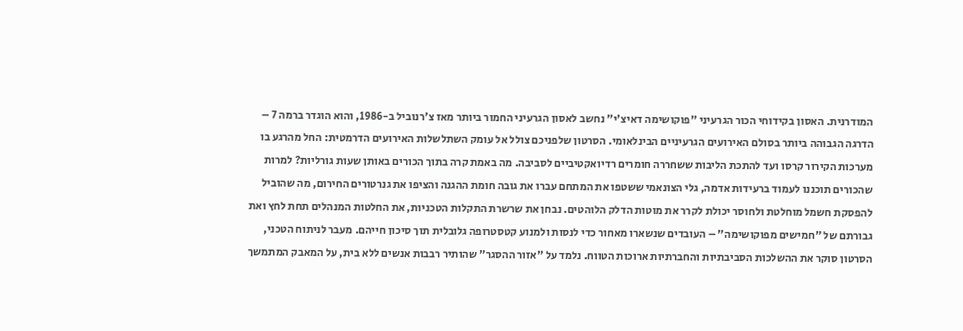המודרנית. האסון בקידוחי הכור הגרעיני "פוקושימה דאיצ'י" נחשב לאסון הגרעיני החמור ביותר מאז צ'רנוביל ב-1986, והוא הוגדר ברמה 7 – הדרגה הגבוהה ביותר בסולם האירועים הגרעיניים הבינלאומי. הסרטון שלפניכם צולל אל עומק השתלשלות האירועים הדרמטית: החל מהרגע בו מערכות הקירור קרסו ועד להתכת הליבות ששחררה חומרים רדיואקטיביים לסביבה. מה באמת קרה בתוך הכורים באותן שעות גורליות? למרות שהכורים תוכננו לעמוד ברעידות אדמה, גלי הצונאמי ששטפו את המתחם עברו את גובה חומת ההגנה והציפו את גנרטורים החירום, מה שהוביל להפסקת חשמל מוחלטת ולחוסר יכולת לקרר את מוטות הדלק הלוהטים. נבחן את שרשרת התקלות הטכניות, את החלטות המנהלים תחת לחץ ואת גבורתם של "חמישים מפוקושימה" – העובדים שנשארו מאחור כדי לנסות ולמנוע קטסטרופה גלובלית תוך סיכון חייהם. מעבר לניתוח הטכני, הסרטון סוקר את ההשלכות הסביבתיות והחברתיות ארוכות הטווח. נלמד על "אזור ההסגר" שהותיר רבבות אנשים ללא בית, על המאבק המתמשך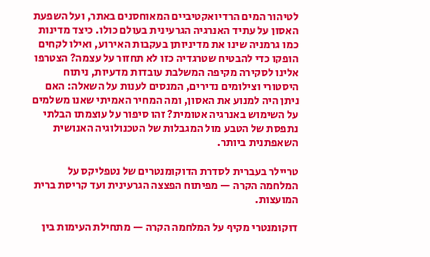לטיהור המים הרדיואקטיביים המאוחסנים באתר, ועל השפעת האסון על עתיד האנרגיה הגרעינית בעולם כולו. כיצד מדינות כמו גרמניה שינו את מדיניותן בעקבות האירוע, ואילו לקחים הופקו כדי להבטיח שטרגדיה כזו לא תחזור על עצמה? הצטרפו אלינו לסקירה מקיפה המשלבת עובדות מדעיות, ניתוח היסטורי וצילומים נדירים, המנסים לענות על השאלה: האם ניתן היה למנוע את האסון, ומה המחיר האמיתי שאנו משלמים על השימוש באנרגיה אטומית? זהו סיפור על עוצמתו הבלתי נתפסת של הטבע מול המגבלות של הטכנולוגיה האנושית השאפתנית ביותר.

טריילר בעברית לסדרת הדוקומנטרים של נטפליקס על המלחמה הקרה — מפיתוח הפצצה הגרעינית ועד קריסת ברית המועצות.

דוקומנטרי מקיף על המלחמה הקרה — מתחילת העימות בין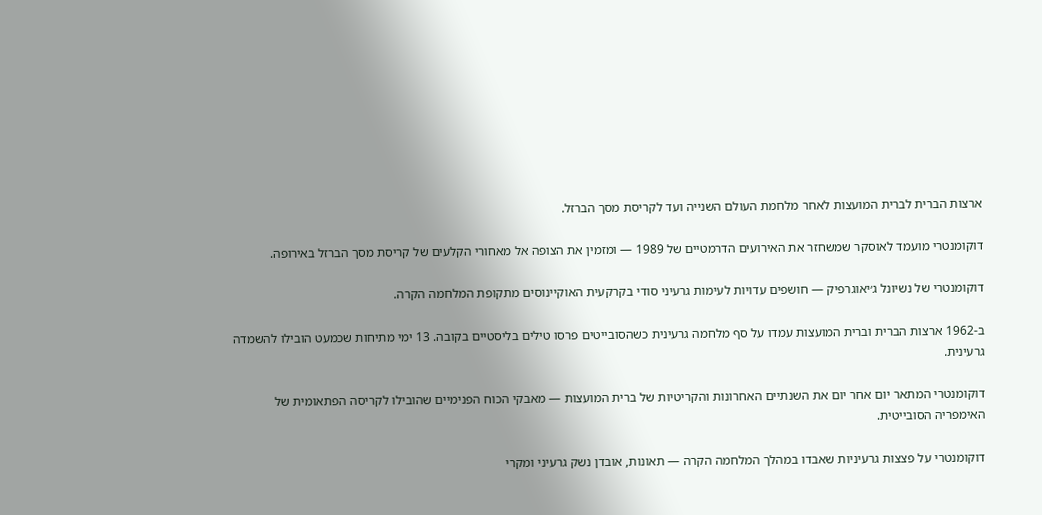ארצות הברית לברית המועצות לאחר מלחמת העולם השנייה ועד לקריסת מסך הברזל.

דוקומנטרי מועמד לאוסקר שמשחזר את האירועים הדרמטיים של 1989 — ומזמין את הצופה אל מאחורי הקלעים של קריסת מסך הברזל באירופה.

דוקומנטרי של נשיונל ג׳יאוגרפיק — חושפים עדויות לעימות גרעיני סודי בקרקעית האוקיינוסים מתקופת המלחמה הקרה.

ב-1962 ארצות הברית וברית המועצות עמדו על סף מלחמה גרעינית כשהסובייטים פרסו טילים בליסטיים בקובה. 13 ימי מתיחות שכמעט הובילו להשמדה גרעינית.

דוקומנטרי המתאר יום אחר יום את השנתיים האחרונות והקריטיות של ברית המועצות — מאבקי הכוח הפנימיים שהובילו לקריסה הפתאומית של האימפריה הסובייטית.

דוקומנטרי על פצצות גרעיניות שאבדו במהלך המלחמה הקרה — תאונות, אובדן נשק גרעיני ומקרי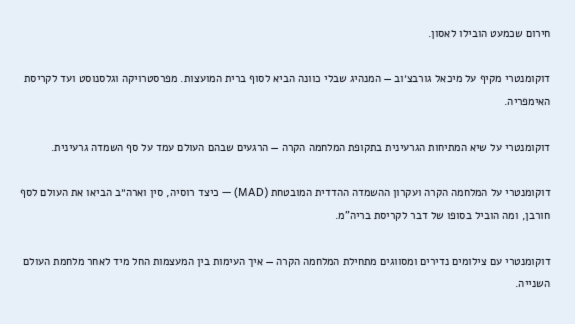חירום שכמעט הובילו לאסון.

דוקומנטרי מקיף על מיכאל גורבצ׳וב — המנהיג שבלי כוונה הביא לסוף ברית המועצות. מפרסטרויקה וגלסנוסט ועד לקריסת האימפריה.

דוקומנטרי על שיא המתיחות הגרעינית בתקופת המלחמה הקרה — הרגעים שבהם העולם עמד על סף השמדה גרעינית.

דוקומנטרי על המלחמה הקרה ועקרון ההשמדה ההדדית המובטחת (MAD) — כיצד רוסיה, סין וארה״ב הביאו את העולם לסף חורבן, ומה הוביל בסופו של דבר לקריסת בריה"מ.

דוקומנטרי עם צילומים נדירים ומסווגים מתחילת המלחמה הקרה — איך העימות בין המעצמות החל מיד לאחר מלחמת העולם השנייה.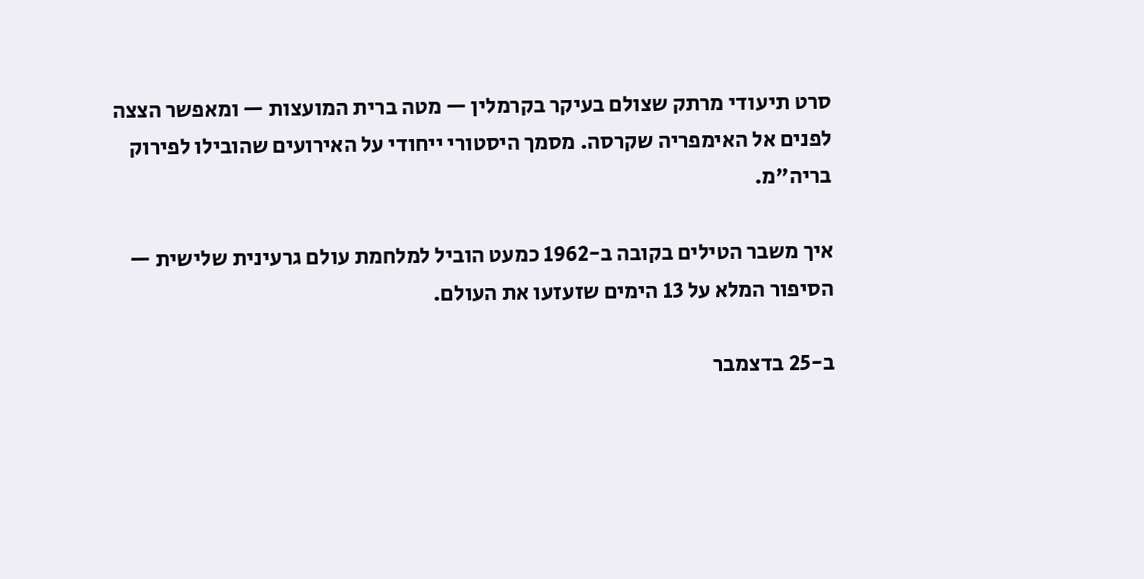סרט תיעודי מרתק שצולם בעיקר בקרמלין — מטה ברית המועצות — ומאפשר הצצה לפנים אל האימפריה שקרסה. מסמך היסטורי ייחודי על האירועים שהובילו לפירוק בריה"מ.

איך משבר הטילים בקובה ב-1962 כמעט הוביל למלחמת עולם גרעינית שלישית — הסיפור המלא על 13 הימים שזעזעו את העולם.

ב-25 בדצמבר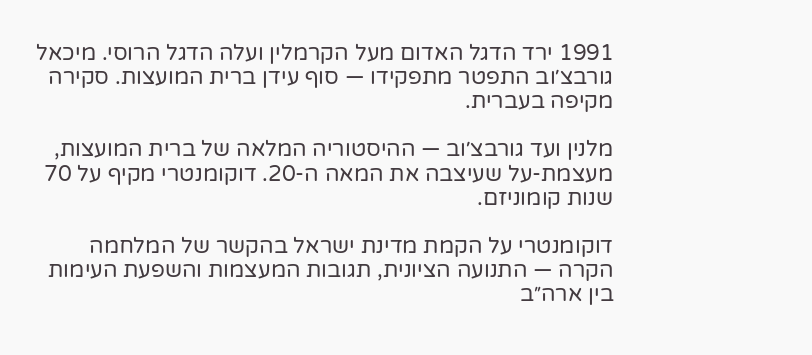1991 ירד הדגל האדום מעל הקרמלין ועלה הדגל הרוסי. מיכאל גורבצ׳וב התפטר מתפקידו — סוף עידן ברית המועצות. סקירה מקיפה בעברית.

מלנין ועד גורבצ׳וב — ההיסטוריה המלאה של ברית המועצות, מעצמת-על שעיצבה את המאה ה-20. דוקומנטרי מקיף על 70 שנות קומוניזם.

דוקומנטרי על הקמת מדינת ישראל בהקשר של המלחמה הקרה — התנועה הציונית, תגובות המעצמות והשפעת העימות בין ארה״ב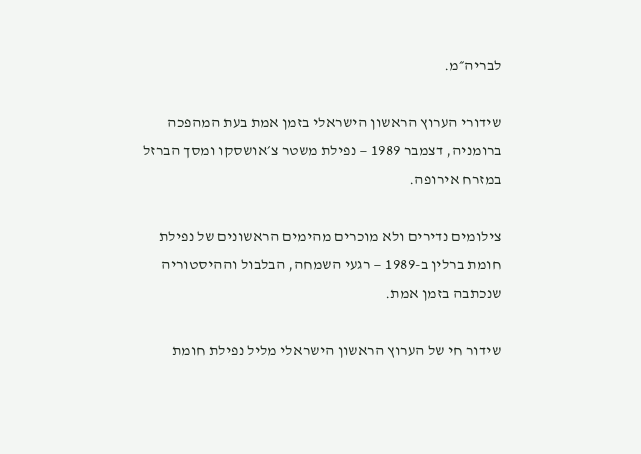לבריה״מ.

שידורי הערוץ הראשון הישראלי בזמן אמת בעת המהפכה ברומניה, דצמבר 1989 — נפילת משטר צ׳אושסקו ומסך הברזל במזרח אירופה.

צילומים נדירים ולא מוכרים מהימים הראשונים של נפילת חומת ברלין ב-1989 — רגעי השמחה, הבלבול וההיסטוריה שנכתבה בזמן אמת.

שידור חי של הערוץ הראשון הישראלי מליל נפילת חומת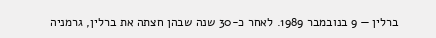ברלין — 9 בנובמבר 1989. לאחר כ-30 שנה שבהן חצתה את ברלין, גרמניה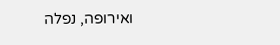ואירופה, נפלה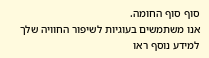סוף סוף החומה.
אנו משתמשים בעוגיות לשיפור החוויה שלך
למידע נוסף ראו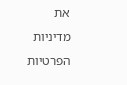את מדיניות הפרטיות